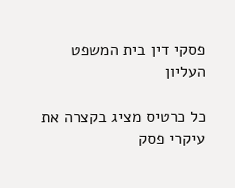פסקי דין בית המשפט העליון

כל כרטיס מציג בקצרה את עיקרי פסק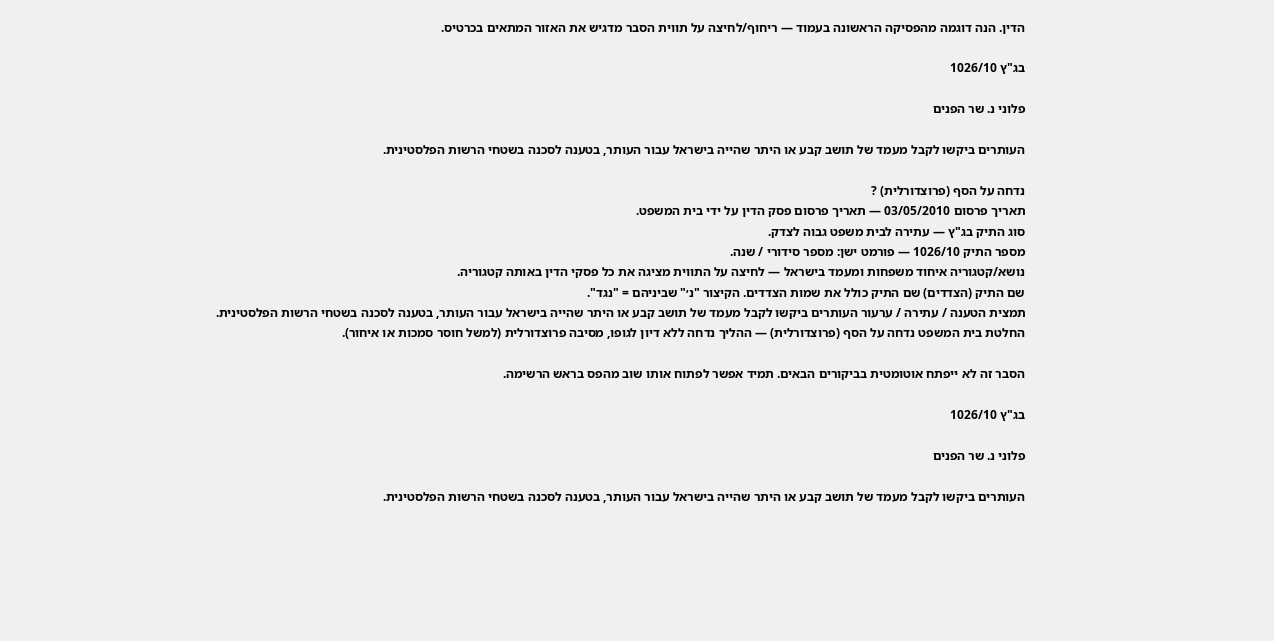הדין. הנה דוגמה מהפסיקה הראשונה בעמוד — ריחוף/לחיצה על תווית הסבר מדגיש את האזור המתאים בכרטיס.

בג"ץ 1026/10

פלוני נ. שר הפנים

העותרים ביקשו לקבל מעמד של תושב קבע או היתר שהייה בישראל עבור העותר, בטענה לסכנה בשטחי הרשות הפלסטינית.

נדחה על הסף (פרוצדורלית) ?
תאריך פרסום 03/05/2010 — תאריך פרסום פסק הדין על ידי בית המשפט.
סוג התיק בג"ץ — עתירה לבית משפט גבוה לצדק.
מספר התיק 1026/10 — פורמט ישן: מספר סידורי / שנה.
נושא/קטגוריה איחוד משפחות ומעמד בישראל — לחיצה על התווית מציגה את כל פסקי הדין באותה קטגוריה.
שם התיק (הצדדים) שם התיק כולל את שמות הצדדים. הקיצור "נ׳" שביניהם = "נגד".
תמצית הטענה / עתירה / ערעור העותרים ביקשו לקבל מעמד של תושב קבע או היתר שהייה בישראל עבור העותר, בטענה לסכנה בשטחי הרשות הפלסטינית.
החלטת בית המשפט נדחה על הסף (פרוצדורלית) — ההליך נדחה ללא דיון לגופו, מסיבה פרוצדורלית (למשל חוסר סמכות או איחור).

הסבר זה לא ייפתח אוטומטית בביקורים הבאים. תמיד אפשר לפתוח אותו שוב מהפס בראש הרשימה.

בג"ץ 1026/10

פלוני נ. שר הפנים

העותרים ביקשו לקבל מעמד של תושב קבע או היתר שהייה בישראל עבור העותר, בטענה לסכנה בשטחי הרשות הפלסטינית.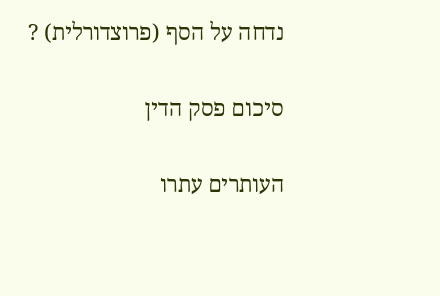נדחה על הסף (פרוצדורלית) ?

סיכום פסק הדין

העותרים עתרו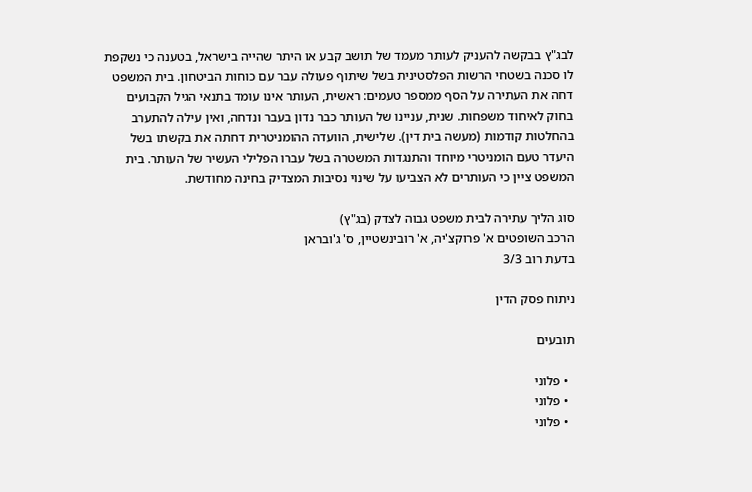לבג"ץ בבקשה להעניק לעותר מעמד של תושב קבע או היתר שהייה בישראל, בטענה כי נשקפת לו סכנה בשטחי הרשות הפלסטינית בשל שיתוף פעולה עבר עם כוחות הביטחון. בית המשפט דחה את העתירה על הסף ממספר טעמים: ראשית, העותר אינו עומד בתנאי הגיל הקבועים בחוק לאיחוד משפחות. שנית, עניינו של העותר כבר נדון בעבר ונדחה, ואין עילה להתערב בהחלטות קודמות (מעשה בית דין). שלישית, הוועדה ההומניטרית דחתה את בקשתו בשל היעדר טעם הומניטרי מיוחד והתנגדות המשטרה בשל עברו הפלילי העשיר של העותר. בית המשפט ציין כי העותרים לא הצביעו על שינוי נסיבות המצדיק בחינה מחודשת.

סוג הליך עתירה לבית משפט גבוה לצדק (בג"ץ)
הרכב השופטים א' פרוקצ'יה, א' רובינשטיין, ס' ג'ובראן
בדעת רוב 3/3

ניתוח פסק הדין

תובעים

  • פלוני
  • פלוני
  • פלוני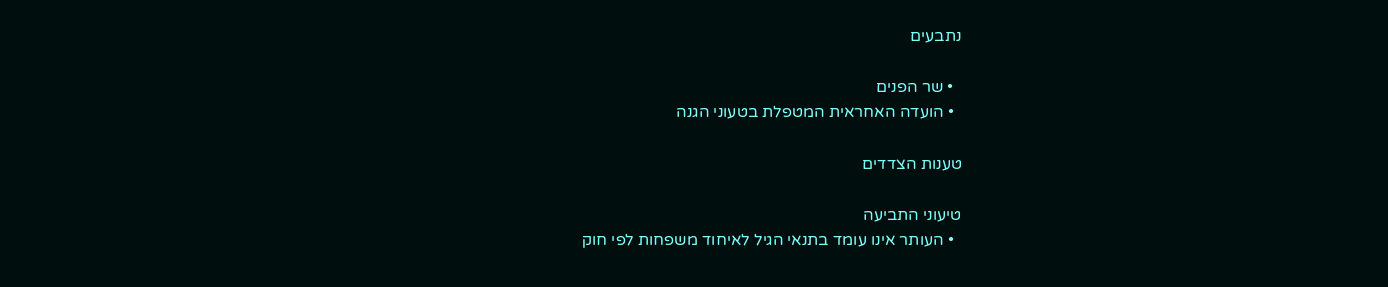נתבעים

  • שר הפנים
  • הועדה האחראית המטפלת בטעוני הגנה

טענות הצדדים

טיעוני התביעה
  • העותר אינו עומד בתנאי הגיל לאיחוד משפחות לפי חוק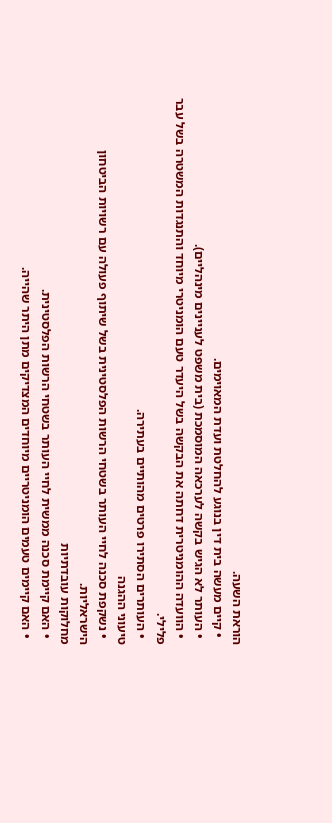הוראת השעה.
  • קיים מעשה בית דין בנוגע להחלטת ועדת המאוימים.
  • העותר לא הגיש בקשה לערכאה המוסמכת (בית משפט לעניינים מינהליים).
  • הוועדה ההומניטרית דחתה את הבקשה בשל היעדר טעם הומניטרי מיוחד והתנגדות המשטרה בשל עבר פלילי.
  • העותרים הסתירו פרטים מהותיים בעתירה.
טיעוני ההגנה
  • נשקפת סכנה לחיי העותר בשטחי הרשות הפלסטינית בשל שיתוף פעולה עם רשויות הביטחון הישראליות.
מחלוקות עובדתיות
  • האם קיימת סכנה ממשית לחיי העותר בשטחי הרשות הפלסטינית.
  • האם קיימים טעמים הומניטריים מיוחדים המצדיקים מתן היתר שהייה.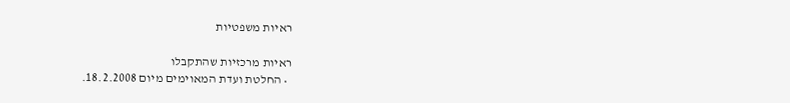ראיות משפטיות

ראיות מרכזיות שהתקבלו
  • החלטת ועדת המאוימים מיום 18.2.2008.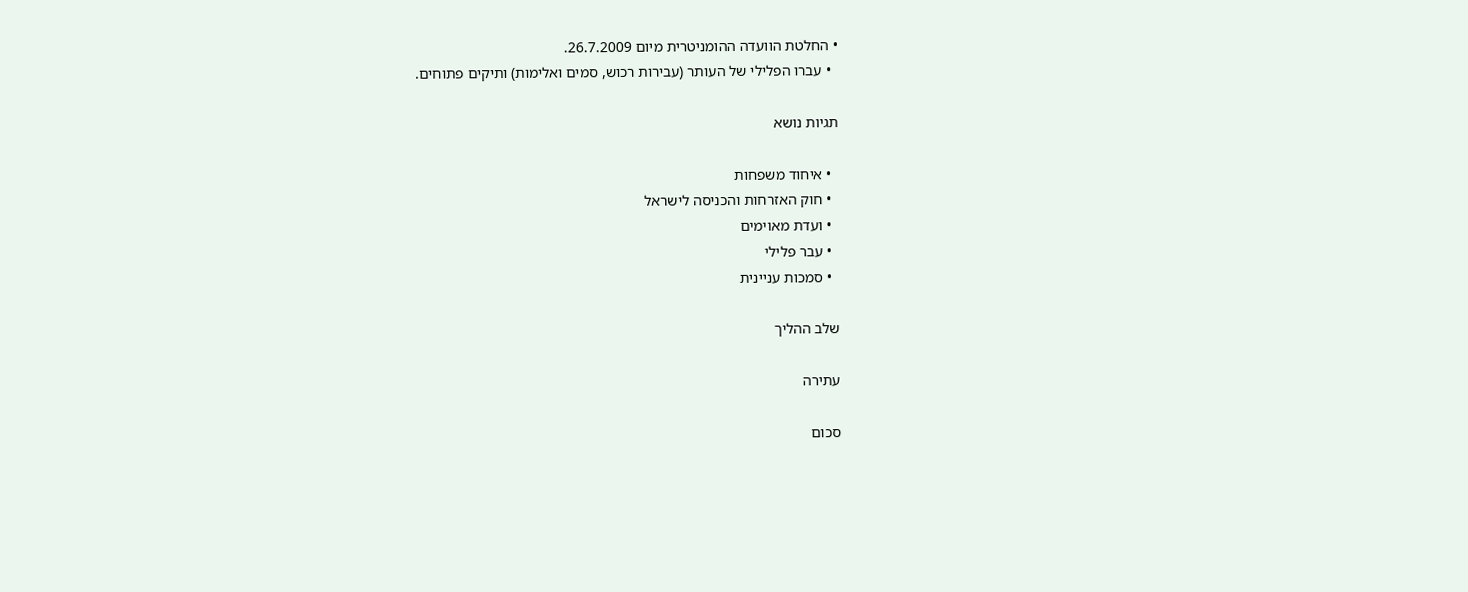• החלטת הוועדה ההומניטרית מיום 26.7.2009.
  • עברו הפלילי של העותר (עבירות רכוש, סמים ואלימות) ותיקים פתוחים.

תגיות נושא

  • איחוד משפחות
  • חוק האזרחות והכניסה לישראל
  • ועדת מאוימים
  • עבר פלילי
  • סמכות עניינית

שלב ההליך

עתירה

סכום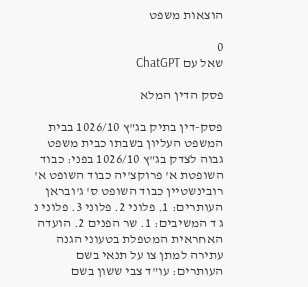הוצאות משפט

0
שאל עם ChatGPT

פסק הדין המלא

פסק-דין בתיק בג"ץ 1026/10 בבית המשפט העליון בשבתו כבית משפט גבוה לצדק בג"ץ 1026/10 בפני: כבוד השופטת א' פרוקצ'יה כבוד השופט א' רובינשטיין כבוד השופט ס' ג'ובראן העותרים: 1. פלוני 2. פלוני 3. פלוני נ ג ד המשיבים: 1. שר הפנים 2. הועדה האחראית המטפלת בטעוני הגנה עתירה למתן צו על תנאי בשם העותרים: עו"ד צבי ששון בשם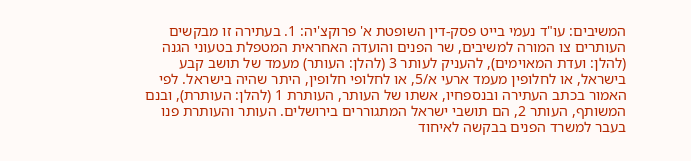המשיבים: עו"ד נעמי בייט פסק-דין השופטת א' פרוקצ'יה: 1. בעתירה זו מבקשים העותרים צו המורה למשיבים, שר הפנים והועדה האחראית המטפלת בטעוני הגנה (להלן: ועדת המאוימים), להעניק לעותר 3 (להלן: העותר) מעמד של תושב קבע בישראל, או לחלופין מעמד ארעי א/5, או לחלופי חלופין, היתר שהיה בישראל. לפי האמור בכתב העתירה ובנספחיו, אשתו של העותר, העותרת 1 (להלן: העותרת), ובנם המשותף, העותר 2, הם תושבי ישראל המתגוררים בירושלים. העותר והעותרת פנו בעבר למשרד הפנים בבקשה לאיחוד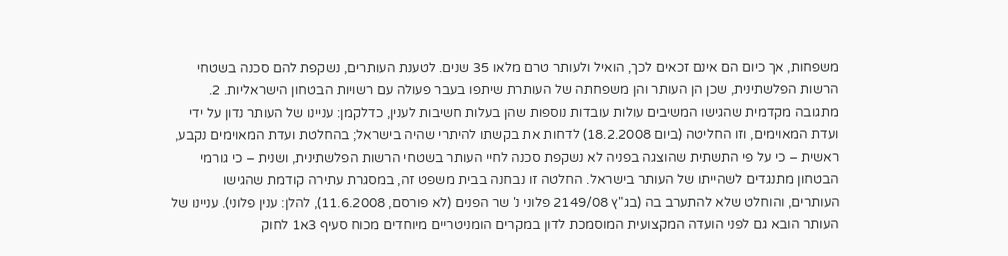משפחות, אך כיום הם אינם זכאים לכך, הואיל ולעותר טרם מלאו 35 שנים. לטענת העותרים, נשקפת להם סכנה בשטחי הרשות הפלשתינית, שכן הן העותר והן משפחתה של העותרת שיתפו בעבר פעולה עם רשויות הבטחון הישראליות. 2. מתגובה מקדמית שהגישו המשיבים עולות עובדות נוספות שהן בעלות חשיבות לענין, כדלקמן: עניינו של העותר נדון על ידי ועדת המאוימים, וזו החליטה (ביום 18.2.2008) לדחות את בקשתו להיתרי שהיה בישראל; בהחלטת ועדת המאוימים נקבע, ראשית – כי על פי התשתית שהוצגה בפניה לא נשקפת סכנה לחיי העותר בשטחי הרשות הפלשתינית, ושנית – כי גורמי הבטחון מתנגדים לשהייתו של העותר בישראל. החלטה זו נבחנה בבית משפט זה, במסגרת עתירה קודמת שהגישו העותרים, והוחלט שלא להתערב בה (בג"ץ 2149/08 פלוני נ' שר הפנים (לא פורסם, 11.6.2008), להלן: ענין פלוני). עניינו של העותר הובא גם לפני הועדה המקצועית המוסמכת לדון במקרים הומניטריים מיוחדים מכוח סעיף 3א1 לחוק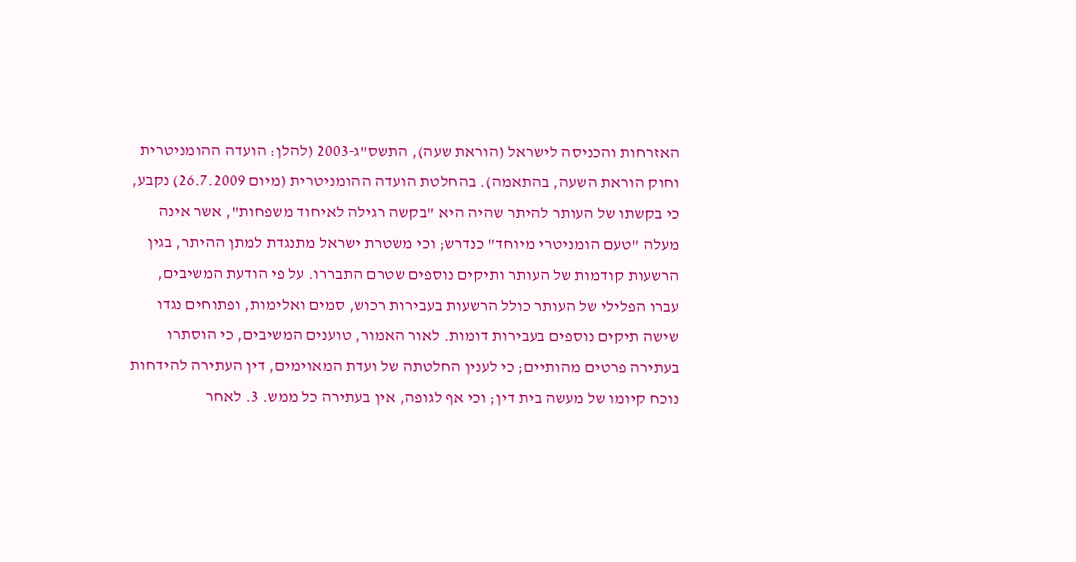האזרחות והכניסה לישראל (הוראת שעה), התשס"ג-2003 (להלן: הועדה ההומניטרית וחוק הוראת השעה, בהתאמה). בהחלטת הועדה ההומניטרית (מיום 26.7.2009) נקבע, כי בקשתו של העותר להיתר שהיה היא "בקשה רגילה לאיחוד משפחות", אשר אינה מעלה "טעם הומניטרי מיוחד" כנדרש; וכי משטרת ישראל מתנגדת למתן ההיתר, בגין הרשעות קודמות של העותר ותיקים נוספים שטרם התבררו. על פי הודעת המשיבים, עברו הפלילי של העותר כולל הרשעות בעבירות רכוש, סמים ואלימות, ופתוחים נגדו שישה תיקים נוספים בעבירות דומות. לאור האמור, טוענים המשיבים, כי הוסתרו בעתירה פרטים מהותיים; כי לענין החלטתה של ועדת המאוימים, דין העתירה להידחות נוכח קיומו של מעשה בית דין; וכי אף לגופה, אין בעתירה כל ממש. 3. לאחר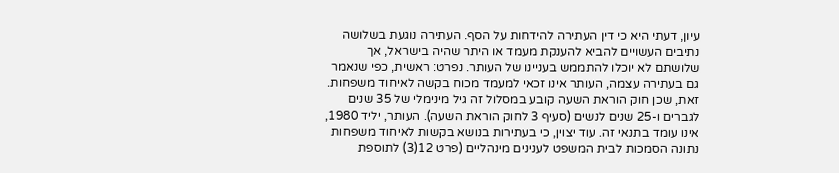עיון, דעתי היא כי דין העתירה להידחות על הסף. העתירה נוגעת בשלושה נתיבים העשויים להביא להענקת מעמד או היתר שהיה בישראל, אך שלושתם לא יוכלו להתממש בעניינו של העותר. נפרט: ראשית, כפי שנאמר גם בעתירה עצמה, העותר אינו זכאי למעמד מכוח בקשה לאיחוד משפחות. זאת, שכן חוק הוראת השעה קובע במסלול זה גיל מינימלי של 35 שנים לגברים ו-25 שנים לנשים (סעיף 3 לחוק הוראת השעה). העותר, יליד 1980, אינו עומד בתנאי זה. עוד יצוין, כי בעתירות בנושא בקשות לאיחוד משפחות נתונה הסמכות לבית המשפט לענינים מינהליים (פרט 12(3) לתוספת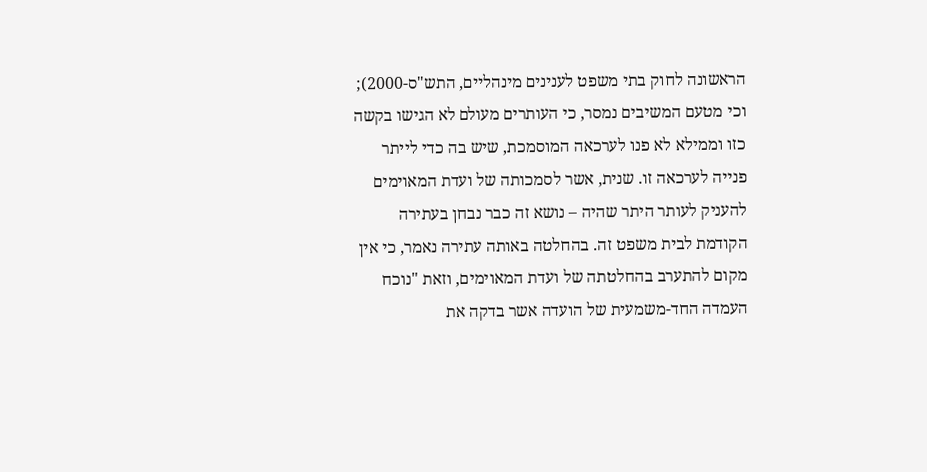הראשונה לחוק בתי משפט לענינים מינהליים, התש"ס-2000); וכי מטעם המשיבים נמסר, כי העותרים מעולם לא הגישו בקשה כזו וממילא לא פנו לערכאה המוסמכת, שיש בה כדי לייתר פנייה לערכאה זו. שנית, אשר לסמכותה של ועדת המאוימים להעניק לעותר היתר שהיה – נושא זה כבר נבחן בעתירה הקודמת לבית משפט זה. בהחלטה באותה עתירה נאמר, כי אין מקום להתערב בהחלטתה של ועדת המאוימים, וזאת "נוכח העמדה החד-משמעית של הועדה אשר בדקה את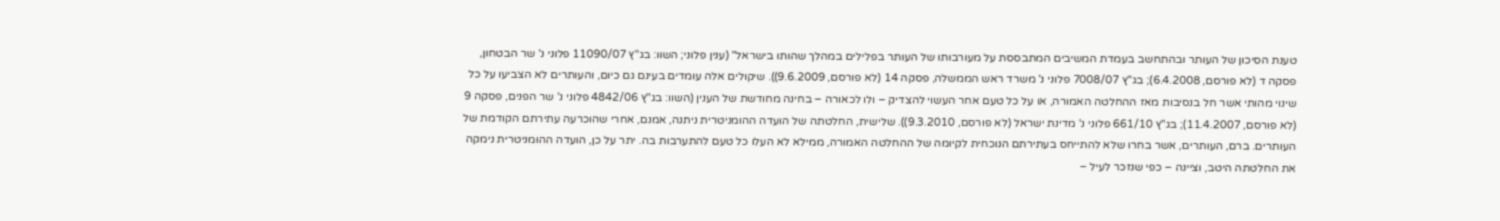טענת הסיכון של העותר ובהתחשב בעמדת המשיבים המתבססת על מעורבותו של העותר בפלילים במהלך שהותו בישראל" (ענין פלוני; השוו: בג"ץ 11090/07 פלוני נ' שר הבטחון, פסקה ד (לא פורסם, 6.4.2008); בג"ץ 7008/07 פלוני נ' משרד ראש הממשלה, פסקה 14 (לא פורסם, 9.6.2009)). שיקולים אלה עומדים בעינם גם כיום, והעותרים לא הצביעו על כל שינוי מהותי אשר חל בנסיבות מאז ההחלטה האמורה, או על כל טעם אחר העשוי להצדיק – ולו לכאורה – בחינה מחודשת של הענין (השוו: בג"ץ 4842/06 פלוני נ' שר הפנים, פסקה 9 (לא פורסם, 11.4.2007); בג"ץ 661/10 פלוני נ' מדינת ישראל (לא פורסם, 9.3.2010)). שלישית, החלטתה של הועדה ההומניטרית ניתנה, אמנם, אחרי שהוכרעה עתירתם הקודמת של העותרים. ברם, העותרים, אשר בחרו שלא להתייחס בעתירתם הנוכחית לקיומה של ההחלטה האמורה, ממילא לא העלו כל טעם להתערבות בה. יתר על כן, הועדה ההומניטרית נימקה את החלטתה היטב, וציינה – כפי שנזכר לעיל –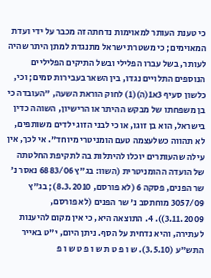כי טענת העותר למאוימות נדחתה זה מכבר על ידי ועדת המאוימים; כי משטרת ישראל מתנגדת למתן היתר שהיה לעותר, בשל עברו הפלילי ובשל התיקים הפליליים הנוספים התלויים נגדו, בין השאר בעבירות סמים; וכי, כלשון סעיף 3א1(ה)(1) לחוק הוראת השעה, "העובדה כי בן משפחתו של מבקש ההיתר או הרישיון, השוהה כדין בישראל, הוא בן זוגו, או כי לבני הזוג ילדים משותפים, לא תהווה כשלעצמה טעם הומניטרי מיוחד". אי לכך, אין עילה שהעותרים יוכלו להיתלות בה לתקיפת החלטתה של הועדה ההומניטרית (השוו: בג"ץ 6883/06 נאסר נ' שר הפנים, פסקה 6 (לא פורסם, 8.3.2010); בג"ץ 3057/09 מוחתסב נ' שר הפנים (לא פורסם, 3.11.2009)). 4. התוצאה היא, כי אין מקום להיענות לעתירה, והיא נדחית על הסף. ניתן היום, י"ט באייר התש"ע (3.5.10). ש ו פ ט ת ש ו פ ט ש ו פ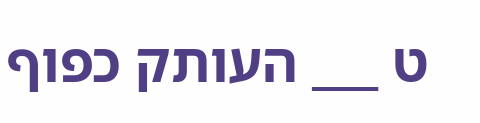ט ___ העותק כפוף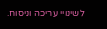לשינויי עריכה וניסוח.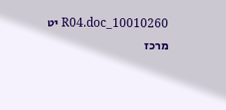10010260_R04.doc יט מרכז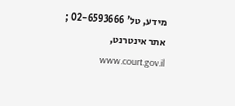מידע, טל' 02-6593666 ; אתר אינטרנט, www.court.gov.il